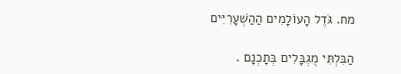מח. גֹּדֶל הָעוֹלָמִים הַהַשְׁעָרִיִּים

הַבִּלְתִּי מֻגְבָּלִים בְּתָכְנָם .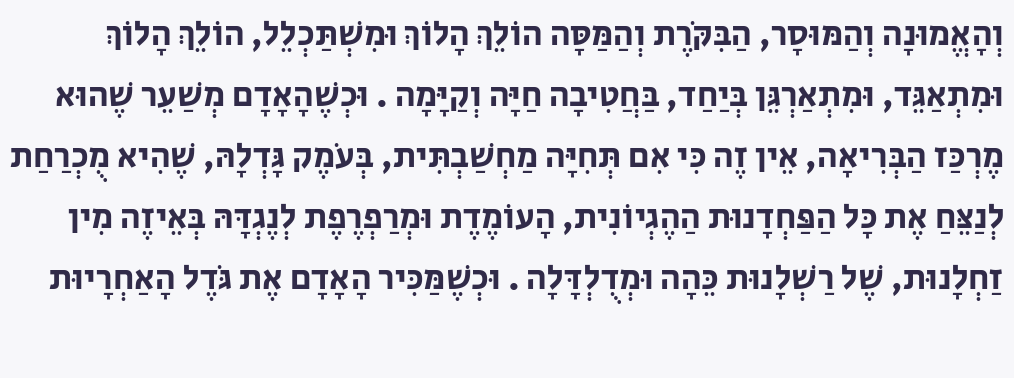וְהָאֱמוּנָה וְהַמּוּסָר, הַבִּקֹּרֶת וְהַמַּסָּה הוֹלֵךְ הָלוֹךְ וּמִשְׁתַּכְלֵל, הוֹלֵךְ הָלוֹךְ וּמִתְאַגֵּד, וּמִתְאַרְגֵּן בְּיַחַד, בַּחֲטִיבָה חַיָּה וְקַיָּמָה . וּכְשֶׁהָאָדָם מְשַׁעֵר שֶׁהוּא מֶרְכַּז הַבְּרִיאָה, אֵין זֶה כִּי אִם תְּחִיָּה מַחְשַׁבְתִּית, בְּעֹמֶק גָּדְלָהּ, שֶׁהִיא מֻכְרַחַת לְנַצֵּחַ אֶת כָּל הַפַּחְדָנוּת הַהֶגְיוֹנִית, הָעוֹמֶדֶת וּמְרַפְרֶפֶת לְנֶגְדָּהּ בְּאֵיזֶה מִין זַחְלָנוּת, שֶׁל רַשְׁלָנוּת כֵּהָה וּמְדֻלְדָּלָה . וּכְשֶׁמַּכִּיר הָאָדָם אֶת גֹּדֶל הָאַחְרָיוּת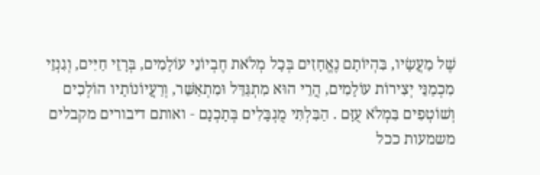שֶׁל מַעֲשָׂיו, בִּהְיוֹתָם נֶאֱחָזִים בְּכָל מְלֹאת חֶבְיוֹנֵי עוֹלָמִים, בְּרָזֵי חַיִּים, וְגִנְזֵי מִכְמַנֵּי יְצִירוֹת עוֹלָמִים, הֲרֵי הוּא מִתְגַּדֵּל וּמִתְאַשֵּׁר, וְרַעֲיוֹנוֹתָיו הוֹלְכִים וְשׁוֹטְפִים בִּמְלֹא עֻזָּם . הַבִּלְתִּי מֻגְבָּלִים בְּתָכְנָם ‑ ואותם דיבורים מקבלים משמעות ככל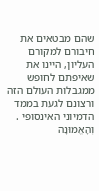שהם מבטאים את חיבורם למקורם העליון, היינו את שאיפתם לחופש ממגבלות העולם הזה ורצונם לגעת בממד הדמיוני האינסופי . וְהָאֱמוּנָה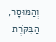וְהַמּוּסָר, הַבִּקֹּרֶת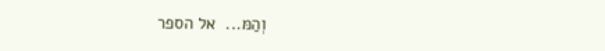וְהַמּ...  אל הספר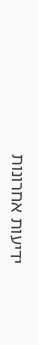ידיעות אחרונות